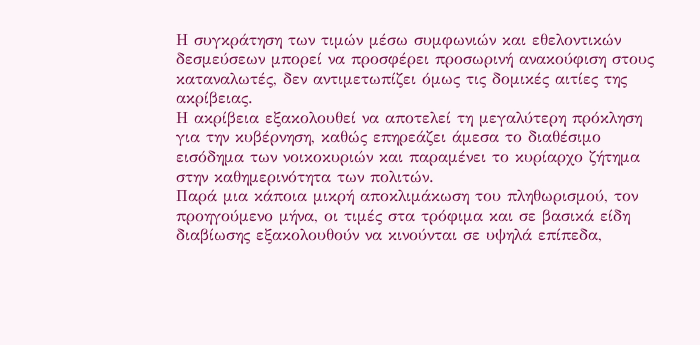Η συγκράτηση των τιμών μέσω συμφωνιών και εθελοντικών δεσμεύσεων μπορεί να προσφέρει προσωρινή ανακούφιση στους καταναλωτές, δεν αντιμετωπίζει όμως τις δομικές αιτίες της ακρίβειας.
Η ακρίβεια εξακολουθεί να αποτελεί τη μεγαλύτερη πρόκληση για την κυβέρνηση, καθώς επηρεάζει άμεσα το διαθέσιμο εισόδημα των νοικοκυριών και παραμένει το κυρίαρχο ζήτημα στην καθημερινότητα των πολιτών.
Παρά μια κάποια μικρή αποκλιμάκωση του πληθωρισμού, τον προηγούμενο μήνα, οι τιμές στα τρόφιμα και σε βασικά είδη διαβίωσης εξακολουθούν να κινούνται σε υψηλά επίπεδα,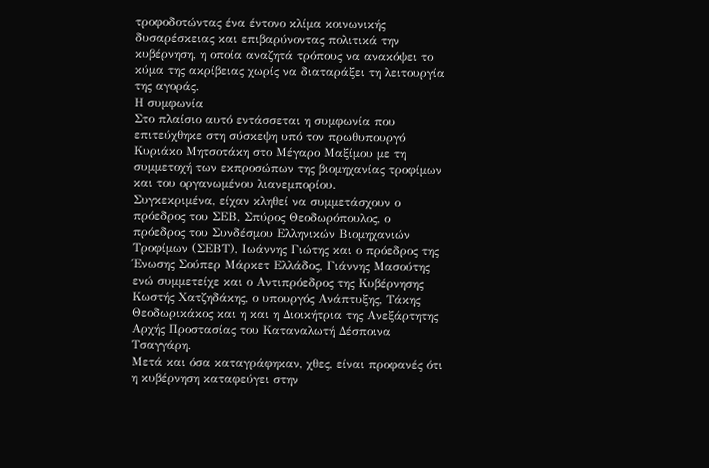τροφοδοτώντας ένα έντονο κλίμα κοινωνικής δυσαρέσκειας και επιβαρύνοντας πολιτικά την κυβέρνηση, η οποία αναζητά τρόπους να ανακόψει το κύμα της ακρίβειας χωρίς να διαταράξει τη λειτουργία της αγοράς.
Η συμφωνία
Στο πλαίσιο αυτό εντάσσεται η συμφωνία που επιτεύχθηκε στη σύσκεψη υπό τον πρωθυπουργό Κυριάκο Μητσοτάκη στο Μέγαρο Μαξίμου με τη συμμετοχή των εκπροσώπων της βιομηχανίας τροφίμων και του οργανωμένου λιανεμπορίου.
Συγκεκριμένα, είχαν κληθεί να συμμετάσχουν ο πρόεδρος του ΣΕΒ, Σπύρος Θεοδωρόπουλος, ο πρόεδρος του Συνδέσμου Ελληνικών Βιομηχανιών Τροφίμων (ΣΕΒΤ), Ιωάννης Γιώτης και ο πρόεδρος της Ένωσης Σούπερ Μάρκετ Ελλάδος, Γιάννης Μασούτης ενώ συμμετείχε και ο Αντιπρόεδρος της Κυβέρνησης Κωστής Χατζηδάκης, ο υπουργός Ανάπτυξης, Τάκης Θεοδωρικάκος και η και η Διοικήτρια της Ανεξάρτητης Αρχής Προστασίας του Καταναλωτή Δέσποινα Τσαγγάρη.
Μετά και όσα καταγράφηκαν, χθες, είναι προφανές ότι η κυβέρνηση καταφεύγει στην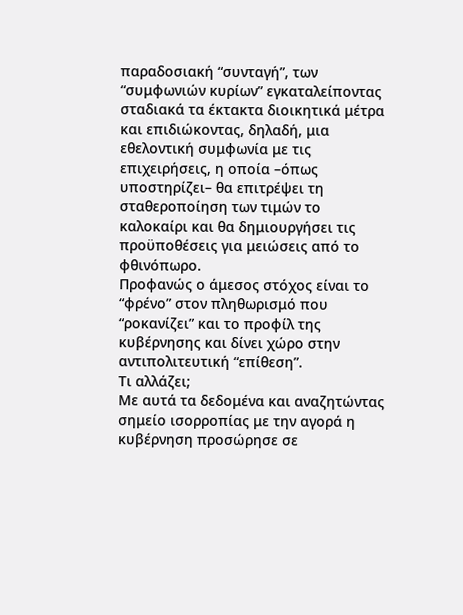παραδοσιακή “συνταγή”, των “συμφωνιών κυρίων” εγκαταλείποντας σταδιακά τα έκτακτα διοικητικά μέτρα και επιδιώκοντας, δηλαδή, μια εθελοντική συμφωνία με τις επιχειρήσεις, η οποία –όπως υποστηρίζει– θα επιτρέψει τη σταθεροποίηση των τιμών το καλοκαίρι και θα δημιουργήσει τις προϋποθέσεις για μειώσεις από το φθινόπωρο.
Προφανώς ο άμεσος στόχος είναι το “φρένο” στον πληθωρισμό που “ροκανίζει” και το προφίλ της κυβέρνησης και δίνει χώρο στην αντιπολιτευτική “επίθεση”.
Τι αλλάζει;
Με αυτά τα δεδομένα και αναζητώντας σημείο ισορροπίας με την αγορά η κυβέρνηση προσώρησε σε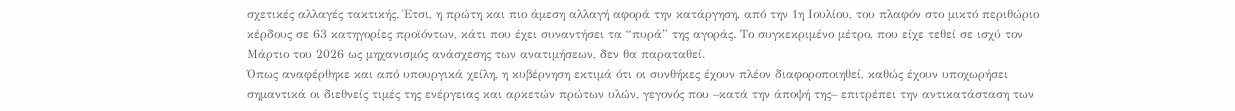σχετικές αλλαγές τακτικής. Έτσι, η πρώτη και πιο άμεση αλλαγή αφορά την κατάργηση, από την 1η Ιουλίου, του πλαφόν στο μικτό περιθώριο κέρδους σε 63 κατηγορίες προϊόντων, κάτι που έχει συναντήσει τα “πυρά” της αγοράς. Το συγκεκριμένο μέτρο, που είχε τεθεί σε ισχύ τον Μάρτιο του 2026 ως μηχανισμός ανάσχεσης των ανατιμήσεων, δεν θα παραταθεί.
Όπως αναφέρθηκε και από υπουργικά χείλη, η κυβέρνηση εκτιμά ότι οι συνθήκες έχουν πλέον διαφοροποιηθεί, καθώς έχουν υποχωρήσει σημαντικά οι διεθνείς τιμές της ενέργειας και αρκετών πρώτων υλών, γεγονός που –κατά την άποψή της– επιτρέπει την αντικατάσταση των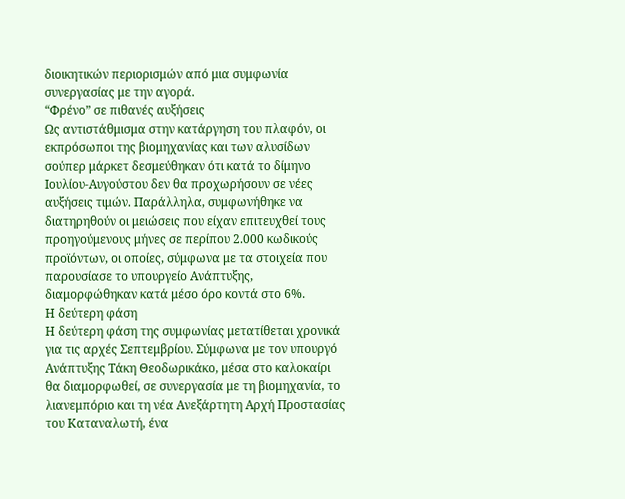διοικητικών περιορισμών από μια συμφωνία συνεργασίας με την αγορά.
“Φρένο” σε πιθανές αυξήσεις
Ως αντιστάθμισμα στην κατάργηση του πλαφόν, οι εκπρόσωποι της βιομηχανίας και των αλυσίδων σούπερ μάρκετ δεσμεύθηκαν ότι κατά το δίμηνο Ιουλίου-Αυγούστου δεν θα προχωρήσουν σε νέες αυξήσεις τιμών. Παράλληλα, συμφωνήθηκε να διατηρηθούν οι μειώσεις που είχαν επιτευχθεί τους προηγούμενους μήνες σε περίπου 2.000 κωδικούς προϊόντων, οι οποίες, σύμφωνα με τα στοιχεία που παρουσίασε το υπουργείο Ανάπτυξης, διαμορφώθηκαν κατά μέσο όρο κοντά στο 6%.
Η δεύτερη φάση
Η δεύτερη φάση της συμφωνίας μετατίθεται χρονικά για τις αρχές Σεπτεμβρίου. Σύμφωνα με τον υπουργό Ανάπτυξης Τάκη Θεοδωρικάκο, μέσα στο καλοκαίρι θα διαμορφωθεί, σε συνεργασία με τη βιομηχανία, το λιανεμπόριο και τη νέα Ανεξάρτητη Αρχή Προστασίας του Καταναλωτή, ένα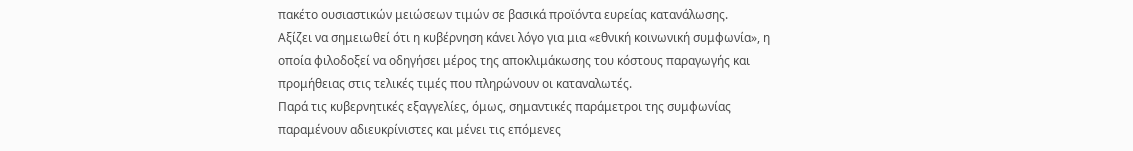πακέτο ουσιαστικών μειώσεων τιμών σε βασικά προϊόντα ευρείας κατανάλωσης.
Αξίζει να σημειωθεί ότι η κυβέρνηση κάνει λόγο για μια «εθνική κοινωνική συμφωνία», η οποία φιλοδοξεί να οδηγήσει μέρος της αποκλιμάκωσης του κόστους παραγωγής και προμήθειας στις τελικές τιμές που πληρώνουν οι καταναλωτές.
Παρά τις κυβερνητικές εξαγγελίες, όμως, σημαντικές παράμετροι της συμφωνίας παραμένουν αδιευκρίνιστες και μένει τις επόμενες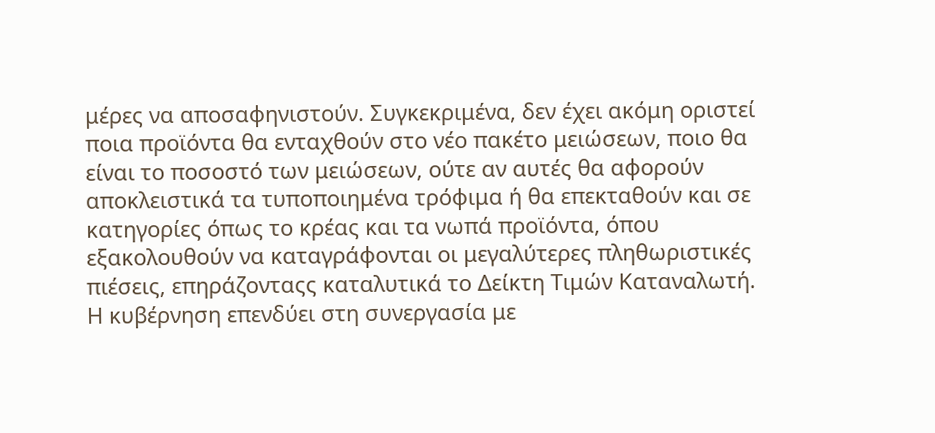μέρες να αποσαφηνιστούν. Συγκεκριμένα, δεν έχει ακόμη οριστεί ποια προϊόντα θα ενταχθούν στο νέο πακέτο μειώσεων, ποιο θα είναι το ποσοστό των μειώσεων, ούτε αν αυτές θα αφορούν αποκλειστικά τα τυποποιημένα τρόφιμα ή θα επεκταθούν και σε κατηγορίες όπως το κρέας και τα νωπά προϊόντα, όπου εξακολουθούν να καταγράφονται οι μεγαλύτερες πληθωριστικές πιέσεις, επηράζονταςς καταλυτικά το Δείκτη Τιμών Καταναλωτή.
Η κυβέρνηση επενδύει στη συνεργασία με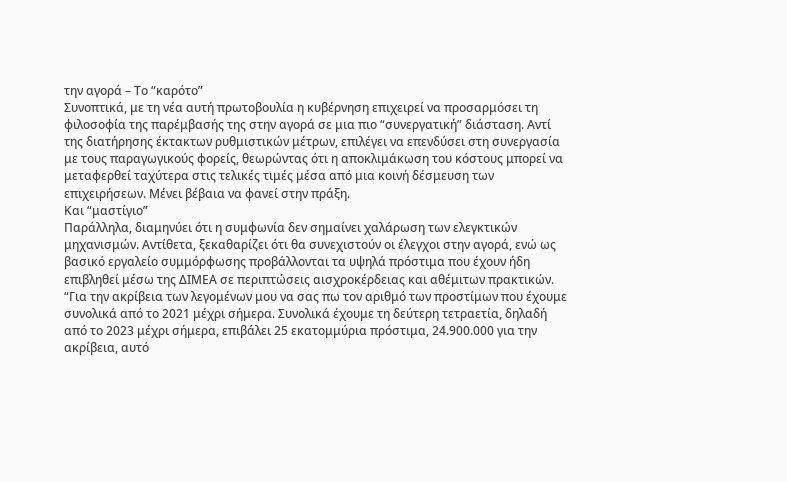την αγορά – Το “καρότο”
Συνοπτικά, με τη νέα αυτή πρωτοβουλία η κυβέρνηση επιχειρεί να προσαρμόσει τη φιλοσοφία της παρέμβασής της στην αγορά σε μια πιο “συνεργατική” διάσταση. Αντί της διατήρησης έκτακτων ρυθμιστικών μέτρων, επιλέγει να επενδύσει στη συνεργασία με τους παραγωγικούς φορείς, θεωρώντας ότι η αποκλιμάκωση του κόστους μπορεί να μεταφερθεί ταχύτερα στις τελικές τιμές μέσα από μια κοινή δέσμευση των επιχειρήσεων. Μένει βέβαια να φανεί στην πράξη.
Και “μαστίγιο”
Παράλληλα, διαμηνύει ότι η συμφωνία δεν σημαίνει χαλάρωση των ελεγκτικών μηχανισμών. Αντίθετα, ξεκαθαρίζει ότι θα συνεχιστούν οι έλεγχοι στην αγορά, ενώ ως βασικό εργαλείο συμμόρφωσης προβάλλονται τα υψηλά πρόστιμα που έχουν ήδη επιβληθεί μέσω της ΔΙΜΕΑ σε περιπτώσεις αισχροκέρδειας και αθέμιτων πρακτικών.
“Για την ακρίβεια των λεγομένων μου να σας πω τον αριθμό των προστίμων που έχουμε συνολικά από το 2021 μέχρι σήμερα. Συνολικά έχουμε τη δεύτερη τετραετία, δηλαδή από το 2023 μέχρι σήμερα, επιβάλει 25 εκατομμύρια πρόστιμα, 24.900.000 για την ακρίβεια, αυτό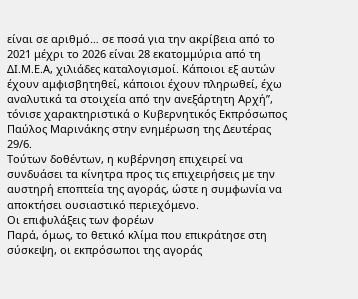είναι σε αριθμό… σε ποσά για την ακρίβεια από το 2021 μέχρι το 2026 είναι 28 εκατομμύρια από τη ΔΙ.Μ.Ε.Α, χιλιάδες καταλογισμοί. Κάποιοι εξ αυτών έχουν αμφισβητηθεί, κάποιοι έχουν πληρωθεί, έχω αναλυτικά τα στοιχεία από την ανεξάρτητη Αρχή”, τόνισε χαρακτηριστικά ο Κυβερνητικός Εκπρόσωπος Παύλος Μαρινάκης στην ενημέρωση της Δευτέρας 29/6.
Τούτων δοθέντων, η κυβέρνηση επιχειρεί να συνδυάσει τα κίνητρα προς τις επιχειρήσεις με την αυστηρή εποπτεία της αγοράς, ώστε η συμφωνία να αποκτήσει ουσιαστικό περιεχόμενο.
Οι επιφυλάξεις των φορέων
Παρά, όμως, το θετικό κλίμα που επικράτησε στη σύσκεψη, οι εκπρόσωποι της αγοράς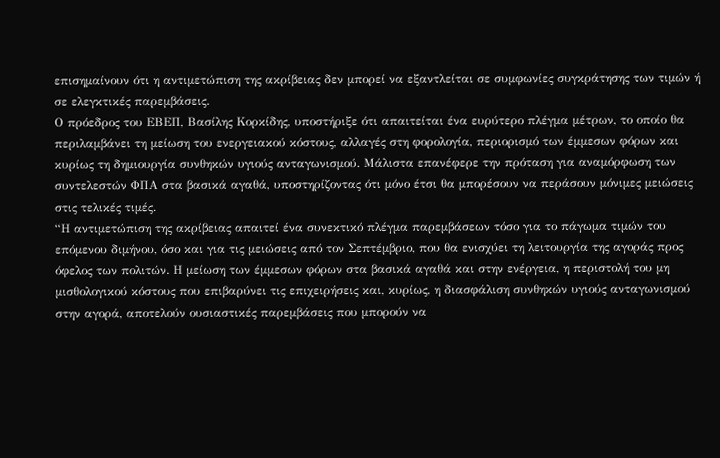επισημαίνουν ότι η αντιμετώπιση της ακρίβειας δεν μπορεί να εξαντλείται σε συμφωνίες συγκράτησης των τιμών ή σε ελεγκτικές παρεμβάσεις.
Ο πρόεδρος του ΕΒΕΠ, Βασίλης Κορκίδης, υποστήριξε ότι απαιτείται ένα ευρύτερο πλέγμα μέτρων, το οποίο θα περιλαμβάνει τη μείωση του ενεργειακού κόστους, αλλαγές στη φορολογία, περιορισμό των έμμεσων φόρων και κυρίως τη δημιουργία συνθηκών υγιούς ανταγωνισμού. Μάλιστα επανέφερε την πρόταση για αναμόρφωση των συντελεστών ΦΠΑ στα βασικά αγαθά, υποστηρίζοντας ότι μόνο έτσι θα μπορέσουν να περάσουν μόνιμες μειώσεις στις τελικές τιμές.
“Η αντιμετώπιση της ακρίβειας απαιτεί ένα συνεκτικό πλέγμα παρεμβάσεων τόσο για το πάγωμα τιμών του επόμενου διμήνου, όσο και για τις μειώσεις από τον Σεπτέμβριο, που θα ενισχύει τη λειτουργία της αγοράς προς όφελος των πολιτών. Η μείωση των έμμεσων φόρων στα βασικά αγαθά και στην ενέργεια, η περιστολή του μη μισθολογικού κόστους που επιβαρύνει τις επιχειρήσεις και, κυρίως, η διασφάλιση συνθηκών υγιούς ανταγωνισμού στην αγορά, αποτελούν ουσιαστικές παρεμβάσεις που μπορούν να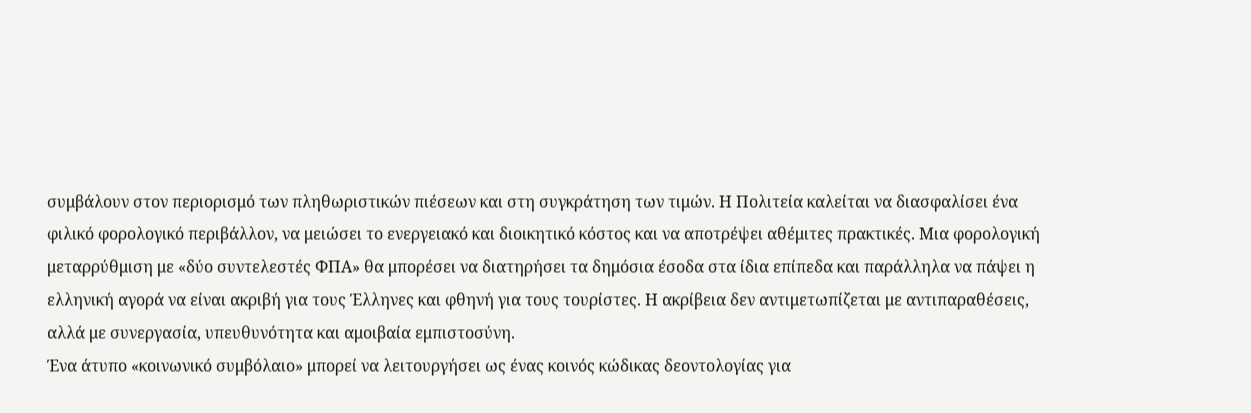συμβάλουν στον περιορισμό των πληθωριστικών πιέσεων και στη συγκράτηση των τιμών. Η Πολιτεία καλείται να διασφαλίσει ένα φιλικό φορολογικό περιβάλλον, να μειώσει το ενεργειακό και διοικητικό κόστος και να αποτρέψει αθέμιτες πρακτικές. Μια φορολογική μεταρρύθμιση με «δύο συντελεστές ΦΠΑ» θα μπορέσει να διατηρήσει τα δημόσια έσοδα στα ίδια επίπεδα και παράλληλα να πάψει η ελληνική αγορά να είναι ακριβή για τους Έλληνες και φθηνή για τους τουρίστες. Η ακρίβεια δεν αντιμετωπίζεται με αντιπαραθέσεις, αλλά με συνεργασία, υπευθυνότητα και αμοιβαία εμπιστοσύνη.
Ένα άτυπο «κοινωνικό συμβόλαιο» μπορεί να λειτουργήσει ως ένας κοινός κώδικας δεοντολογίας για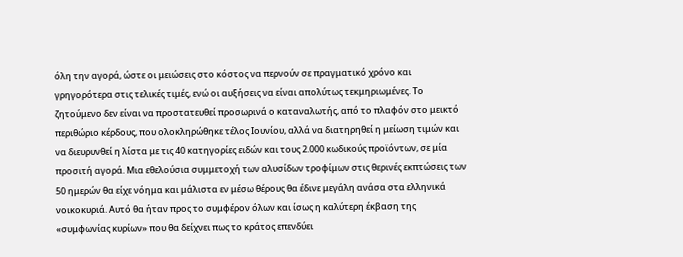όλη την αγορά, ώστε οι μειώσεις στο κόστος να περνούν σε πραγματικό χρόνο και γρηγορότερα στις τελικές τιμές, ενώ οι αυξήσεις να είναι απολύτως τεκμηριωμένες. Το ζητούμενο δεν είναι να προστατευθεί προσωρινά ο καταναλωτής, από το πλαφόν στο μεικτό περιθώριο κέρδους, που ολοκληρώθηκε τέλος Ιουνίου, αλλά να διατηρηθεί η μείωση τιμών και να διευρυνθεί η λίστα με τις 40 κατηγορίες ειδών και τους 2.000 κωδικούς προϊόντων, σε μία προσιτή αγορά. Μια εθελούσια συμμετοχή των αλυσίδων τροφίμων στις θερινές εκπτώσεις των 50 ημερών θα είχε νόημα και μάλιστα εν μέσω θέρους θα έδινε μεγάλη ανάσα στα ελληνικά νοικοκυριά. Αυτό θα ήταν προς το συμφέρον όλων και ίσως η καλύτερη έκβαση της «συμφωνίας κυρίων» που θα δείχνει πως το κράτος επενδύει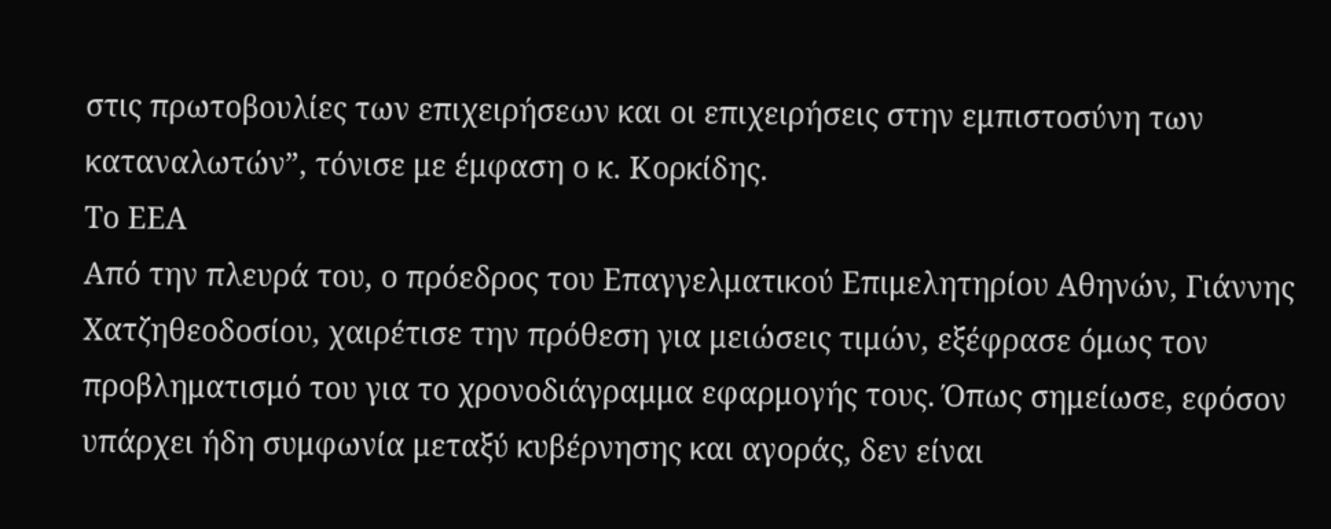στις πρωτοβουλίες των επιχειρήσεων και οι επιχειρήσεις στην εμπιστοσύνη των καταναλωτών”, τόνισε με έμφαση ο κ. Κορκίδης.
Το ΕΕΑ
Από την πλευρά του, ο πρόεδρος του Επαγγελματικού Επιμελητηρίου Αθηνών, Γιάννης Χατζηθεοδοσίου, χαιρέτισε την πρόθεση για μειώσεις τιμών, εξέφρασε όμως τον προβληματισμό του για το χρονοδιάγραμμα εφαρμογής τους. Όπως σημείωσε, εφόσον υπάρχει ήδη συμφωνία μεταξύ κυβέρνησης και αγοράς, δεν είναι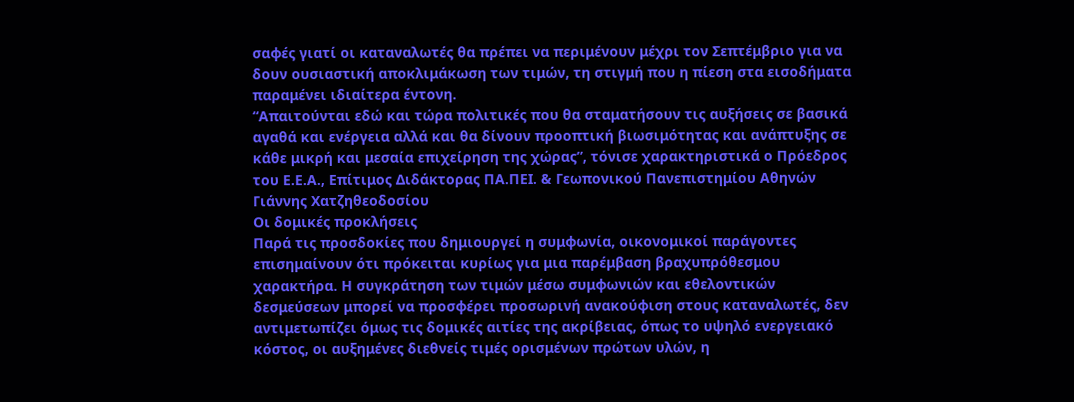σαφές γιατί οι καταναλωτές θα πρέπει να περιμένουν μέχρι τον Σεπτέμβριο για να δουν ουσιαστική αποκλιμάκωση των τιμών, τη στιγμή που η πίεση στα εισοδήματα παραμένει ιδιαίτερα έντονη.
“Απαιτούνται εδώ και τώρα πολιτικές που θα σταματήσουν τις αυξήσεις σε βασικά αγαθά και ενέργεια αλλά και θα δίνουν προοπτική βιωσιμότητας και ανάπτυξης σε κάθε μικρή και μεσαία επιχείρηση της χώρας”, τόνισε χαρακτηριστικά ο Πρόεδρος του Ε.Ε.Α., Επίτιμος Διδάκτορας ΠΑ.ΠΕΙ. & Γεωπονικού Πανεπιστημίου Αθηνών Γιάννης Χατζηθεοδοσίου
Οι δομικές προκλήσεις
Παρά τις προσδοκίες που δημιουργεί η συμφωνία, οικονομικοί παράγοντες επισημαίνουν ότι πρόκειται κυρίως για μια παρέμβαση βραχυπρόθεσμου χαρακτήρα. Η συγκράτηση των τιμών μέσω συμφωνιών και εθελοντικών δεσμεύσεων μπορεί να προσφέρει προσωρινή ανακούφιση στους καταναλωτές, δεν αντιμετωπίζει όμως τις δομικές αιτίες της ακρίβειας, όπως το υψηλό ενεργειακό κόστος, οι αυξημένες διεθνείς τιμές ορισμένων πρώτων υλών, η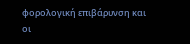φορολογική επιβάρυνση και οι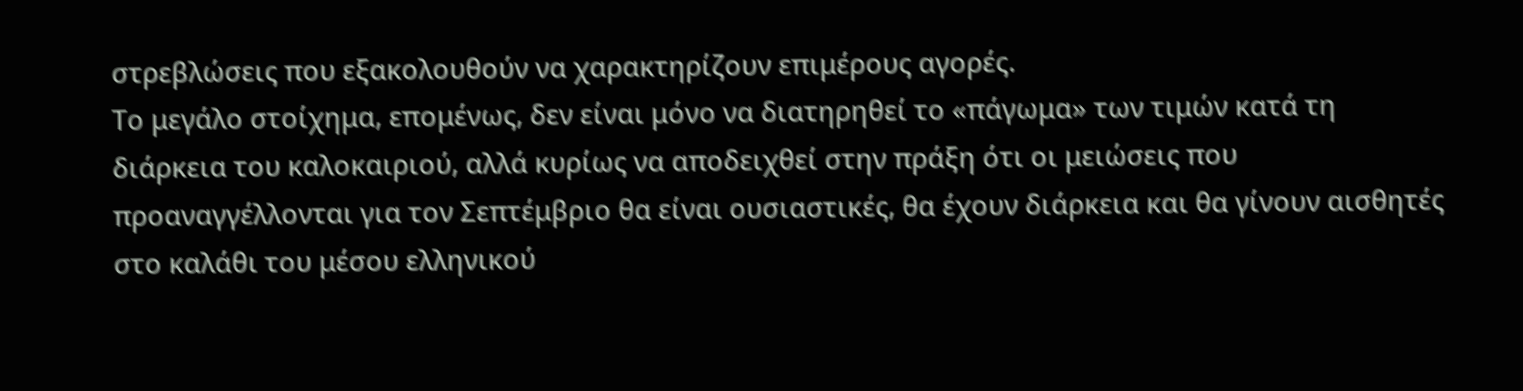στρεβλώσεις που εξακολουθούν να χαρακτηρίζουν επιμέρους αγορές.
Το μεγάλο στοίχημα, επομένως, δεν είναι μόνο να διατηρηθεί το «πάγωμα» των τιμών κατά τη διάρκεια του καλοκαιριού, αλλά κυρίως να αποδειχθεί στην πράξη ότι οι μειώσεις που προαναγγέλλονται για τον Σεπτέμβριο θα είναι ουσιαστικές, θα έχουν διάρκεια και θα γίνουν αισθητές στο καλάθι του μέσου ελληνικού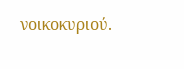νοικοκυριού.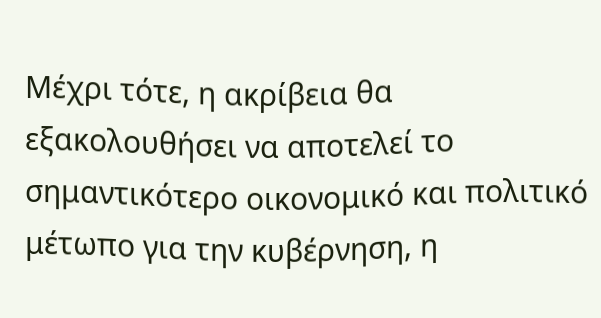Μέχρι τότε, η ακρίβεια θα εξακολουθήσει να αποτελεί το σημαντικότερο οικονομικό και πολιτικό μέτωπο για την κυβέρνηση, η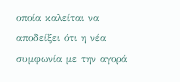οποία καλείται να αποδείξει ότι η νέα συμφωνία με την αγορά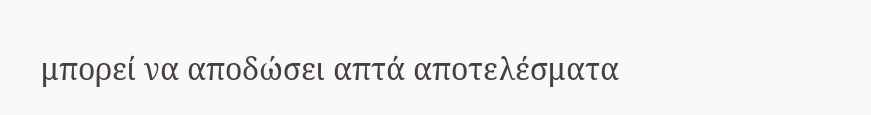μπορεί να αποδώσει απτά αποτελέσματα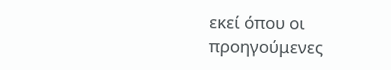εκεί όπου οι προηγούμενες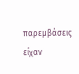παρεμβάσεις είχαν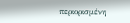περιορισμένη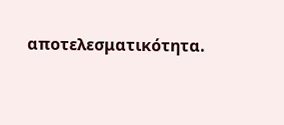αποτελεσματικότητα.